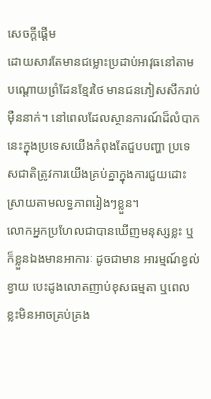សេចក្តីផ្តើម
ដោយសារតែមានជម្លោះប្រដាប់អាវុធនៅតាមបណ្តោយព្រំដែនខ្មែរថៃ មានជនភៀសសឹករាប់ម៉ឺននាក់។ នៅពេលដែលស្ថានការណ៍ដ៏លំបាកនេះក្នុងប្រទេសយើងកំពុងតែជួបបញ្ហា ប្រទេសជាតិត្រូវការយើងគ្រប់គ្នាក្នុងការជួយដោះស្រាយតាមលទ្ធភាពរៀងៗខ្លួន។
លោកអ្នកប្រហែលជាបានឃើញមនុស្សខ្លះ ឬក៏ខ្លួនឯងមានអាការៈ ដូចជាមាន អារម្មណ៍ខ្វល់ខ្វាយ បេះដូងលោតញាប់ខុសធម្មតា ឬពេលខ្លះមិនអាចគ្រប់គ្រង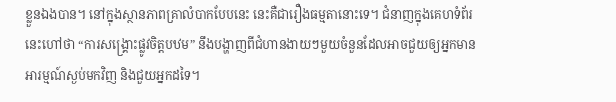ខ្លួនឯងបាន។ នៅក្នុងស្ថានភាពគ្រាលំបាកបែបនេះ នេះគឺជារឿងធម្មតានោះទេ។ ជំនាញក្នុងគេហទំព័រនេះហៅថា “ការសង្រ្គោះផ្លូវចិត្តបឋម” នឹងបង្ហាញពីជំហានងាយៗមួយចំនួនដែលអាចជួយឲ្យអ្នកមានអារម្មណ៍ស្ងប់មកវិញ និងជួយអ្នកដទៃ។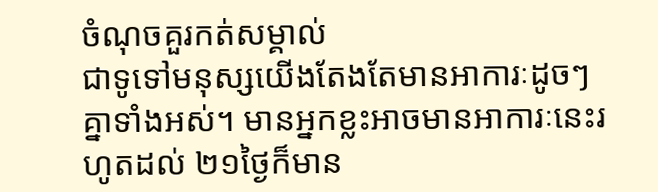ចំណុចគួរកត់សម្គាល់
ជាទូទៅមនុស្សយើងតែងតែមានអាការៈដូចៗគ្នាទាំងអស់។ មានអ្នកខ្លះអាចមានអាការៈនេះរហូតដល់ ២១ថ្ងៃក៏មាន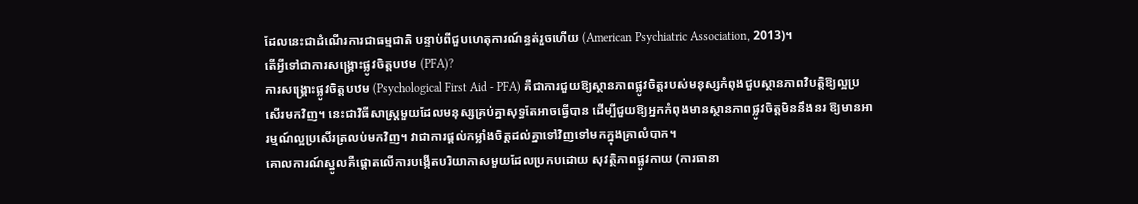ដែលនេះជាដំណើរការជាធម្មជាតិ បន្ទាប់ពីជួបហេតុការណ៍ន្ធត់រួចហើយ (American Psychiatric Association, 2013)។
តើអ្វីទៅជាការសង្គ្រោះផ្លូវចិត្តបឋម (PFA)?
ការសង្គ្រោះផ្លូវចិត្តបឋម (Psychological First Aid - PFA) គឺជាការជួយឱ្យស្ថានភាពផ្លូវចិត្តរបស់មនុស្សកំពុងជួបស្ថានភាពវិបត្តិឱ្យល្អប្រសើរមកវិញ។ នេះជាវិធីសាស្រ្តមួយដែលមនុស្សគ្រប់គ្នាសុទ្ធតែអាចធ្វើបាន ដើម្បីជួយឱ្យអ្នកកំពុងមានស្ថានភាពផ្លូវចិត្តមិននឹងនរ ឱ្យមានអារម្មណ៍ល្អប្រសើរត្រលប់មកវិញ។ វាជាការផ្តល់កម្លាំងចិត្តដល់គ្នាទៅវិញទៅមកក្នុងគ្រាលំបាក។
គោលការណ៍ស្នូលគឺផ្តោតលើការបង្កើតបរិយាកាសមួយដែលប្រកបដោយ សុវត្ថិភាពផ្លូវកាយ (ការធានា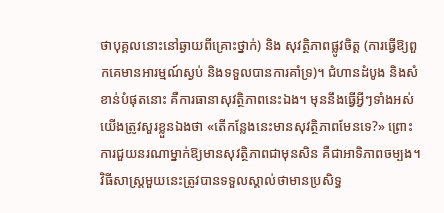ថាបុគ្គលនោះនៅឆ្ងាយពីគ្រោះថ្នាក់) និង សុវត្ថិភាពផ្លូវចិត្ត (ការធ្វើឱ្យពួកគេមានអារម្មណ៍ស្ងប់ និងទទួលបានការគាំទ្រ)។ ជំហានដំបូង និងសំខាន់បំផុតនោះ គឺការធានាសុវត្ថិភាពនេះឯង។ មុននឹងធ្វើអ្វីៗទាំងអស់ យើងត្រូវសួរខ្លួនឯងថា «តើកន្លែងនេះមានសុវត្ថិភាពមែនទេ?» ព្រោះការជួយនរណាម្នាក់ឱ្យមានសុវត្ថិភាពជាមុនសិន គឺជាអាទិភាពចម្បង។
វិធីសាស្ត្រមួយនេះត្រូវបានទទួលស្គាល់ថាមានប្រសិទ្ធ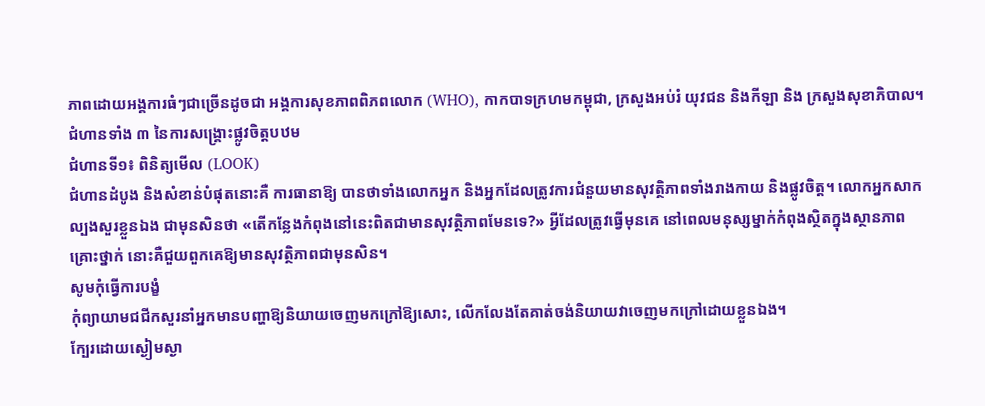ភាពដោយអង្គការធំៗជាច្រើនដូចជា អង្គការសុខភាពពិភពលោក (WHO), កាកបាទក្រហមកម្ពុជា, ក្រសួងអប់រំ យុវជន និងកីឡា និង ក្រសួងសុខាភិបាល។
ជំហានទាំង ៣ នៃការសង្គ្រោះផ្លូវចិត្តបឋម
ជំហានទី១៖ ពិនិត្យមើល (LOOK)
ជំហានដំបូង និងសំខាន់បំផុតនោះគឺ ការធានាឱ្យ បានថាទាំងលោកអ្នក និងអ្នកដែលត្រូវការជំនួយមានសុវត្ថិភាពទាំងរាងកាយ និងផ្លូវចិត្ត។ លោកអ្នកសាកល្បងសួរខ្លួនឯង ជាមុនសិនថា «តើកន្លែងកំពុងនៅនេះពិតជាមានសុវត្ថិភាពមែនទេ?» អ្វីដែលត្រូវធ្វើមុនគេ នៅពេលមនុស្សម្នាក់កំពុងស្ថិតក្នុងស្ថានភាពគ្រោះថ្នាក់ នោះគឺជួយពួកគេឱ្យមានសុវត្ថិភាពជាមុនសិន។
សូមកុំធ្វើការបង្ខំ
កុំព្យាយាមជជីកសួរនាំអ្នកមានបញ្ហាឱ្យនិយាយចេញមកក្រៅឱ្យសោះ, លើកលែងតែគាត់ចង់និយាយវាចេញមកក្រៅដោយខ្លួនឯង។
ក្បែរដោយស្ងៀមស្ងា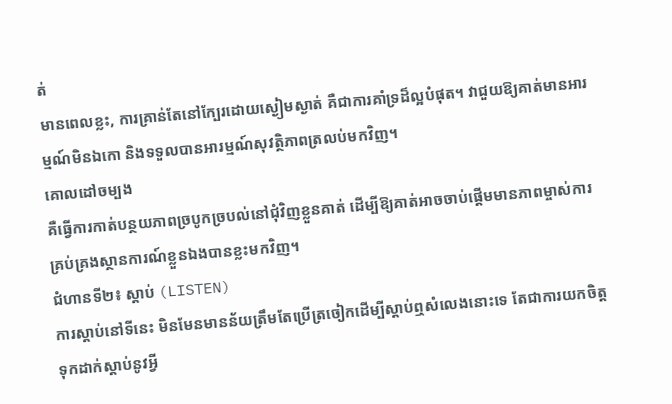ត់
មានពេលខ្លះ, ការគ្រាន់តែនៅក្បែរដោយស្ងៀមស្ងាត់ គឺជាការគាំទ្រដ៏ល្អបំផុត។ វាជួយឱ្យគាត់មានអារម្មណ៍មិនឯកោ និងទទួលបានអារម្មណ៍សុវត្ថិភាពត្រលប់មកវិញ។
គោលដៅចម្បង
គឺធ្វើការកាត់បន្ថយភាពច្របូកច្របល់នៅជុំវិញខ្លួនគាត់ ដើម្បីឱ្យគាត់អាចចាប់ផ្តើមមានភាពម្ចាស់ការគ្រប់គ្រងស្ថានការណ៍ខ្លួនឯងបានខ្លះមកវិញ។
ជំហានទី២៖ ស្តាប់ (LISTEN)
ការស្តាប់នៅទីនេះ មិនមែនមានន័យត្រឹមតែប្រើត្រចៀកដើម្បីស្តាប់ឮសំលេងនោះទេ តែជាការយកចិត្តទុកដាក់ស្តាប់នូវអ្វី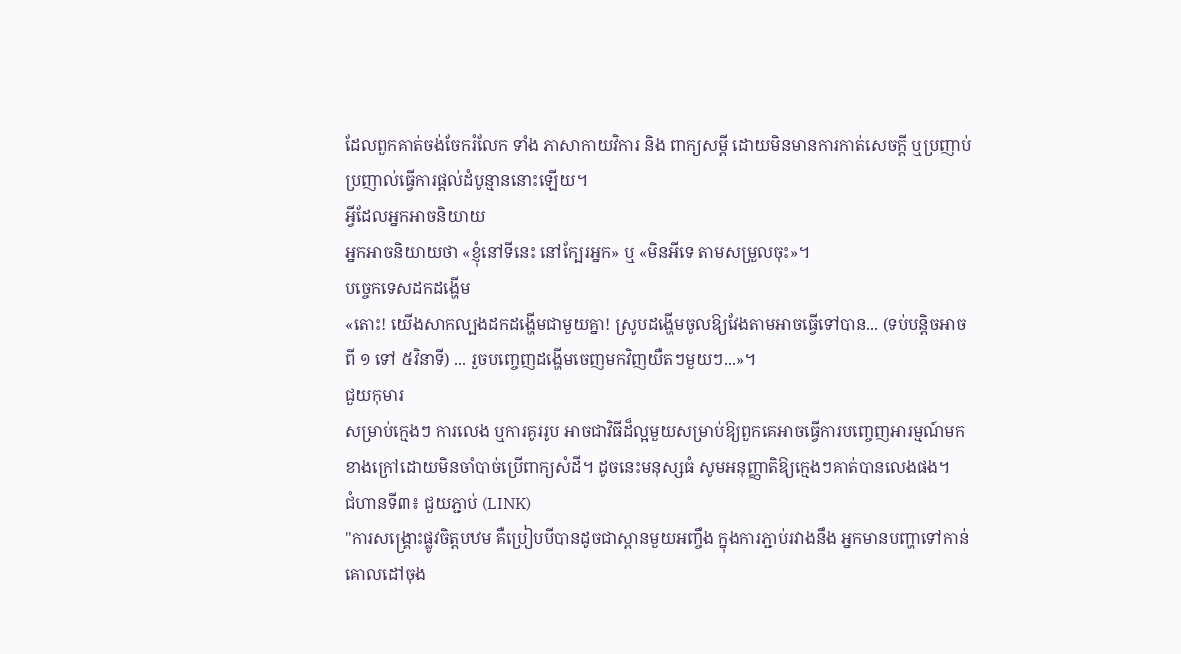ដែលពួកគាត់ចង់ចែករំលែក ទាំង ភាសាកាយវិការ និង ពាក្យសម្តី ដោយមិនមានការកាត់សេចក្តី ឬប្រញាប់ប្រញាល់ធ្វើការផ្តល់ដំបូន្មាននោះឡើយ។
អ្វីដែលអ្នកអាចនិយាយ
អ្នកអាចនិយាយថា «ខ្ញុំនៅទីនេះ នៅក្បែរអ្នក» ឬ «មិនអីទេ តាមសម្រួលចុះ»។
បច្ចេកទេសដកដង្ហើម
«តោះ! យើងសាកល្បងដកដង្ហើមជាមួយគ្នា! ស្រូបដង្ហើមចូលឱ្យវែងតាមអាចធ្វើទៅបាន... (ទប់បន្តិចអាចពី ១ ទៅ ៥វិនាទី) ... រួចបញ្ចេញដង្ហើមចេញមកវិញយឺតៗមួយៗ...»។
ជួយកុមារ
សម្រាប់ក្មេងៗ ការលេង ឬការគូររូប អាចជាវិធីដ៏ល្អមួយសម្រាប់ឱ្យពួកគេអាចធ្វើការបញ្ចេញអារម្មណ៍មកខាងក្រៅដោយមិនចាំបាច់ប្រើពាក្យសំដី។ ដូចនេះមនុស្សធំ សូមអនុញ្ញាតិឱ្យក្មេងៗគាត់បានលេងផង។
ជំហានទី៣៖ ជួយភ្ជាប់ (LINK)
"ការសង្គ្រោះផ្លូវចិត្តបឋម គឺប្រៀបបីបានដូចជាស្ពានមួយអញ្ចឹង ក្នុងការភ្ជាប់រវាងនឹង អ្នកមានបញ្ហាទៅកាន់គោលដៅចុង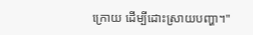ក្រោយ ដើម្បីដោះស្រាយបញ្ហា។"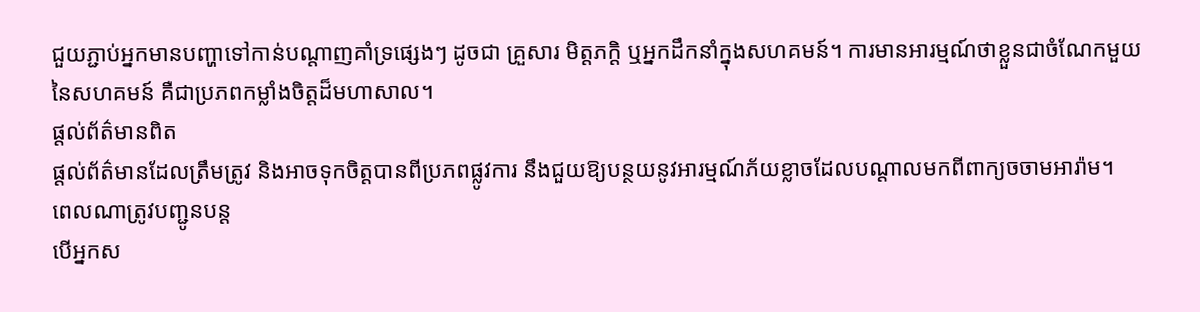ជួយភ្ជាប់អ្នកមានបញ្ហាទៅកាន់បណ្តាញគាំទ្រផ្សេងៗ ដូចជា គ្រួសារ មិត្តភក្តិ ឬអ្នកដឹកនាំក្នុងសហគមន៍។ ការមានអារម្មណ៍ថាខ្លួនជាចំណែកមួយនៃសហគមន៍ គឺជាប្រភពកម្លាំងចិត្តដ៏មហាសាល។
ផ្តល់ព័ត៌មានពិត
ផ្តល់ព័ត៌មានដែលត្រឹមត្រូវ និងអាចទុកចិត្តបានពីប្រភពផ្លូវការ នឹងជួយឱ្យបន្ថយនូវអារម្មណ៍ភ័យខ្លាចដែលបណ្តាលមកពីពាក្យចចាមអារ៉ាម។
ពេលណាត្រូវបញ្ជូនបន្ត
បើអ្នកស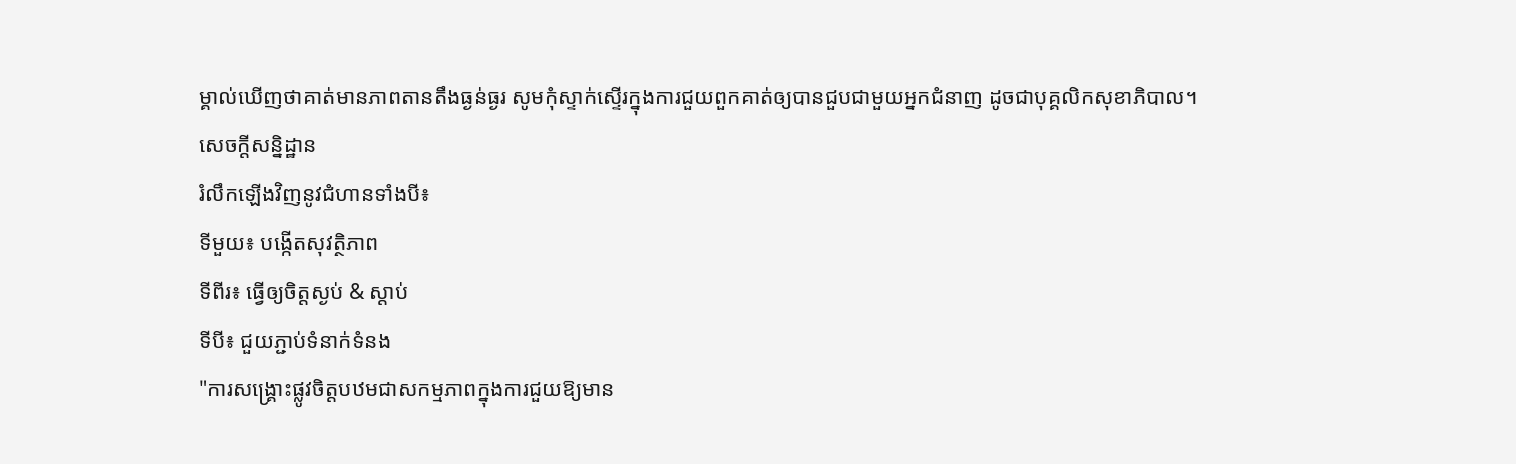ម្គាល់ឃើញថាគាត់មានភាពតានតឹងធ្ងន់ធ្ងរ សូមកុំស្ទាក់ស្ទើរក្នុងការជួយពួកគាត់ឲ្យបានជួបជាមួយអ្នកជំនាញ ដូចជាបុគ្គលិកសុខាភិបាល។
សេចក្តីសន្និដ្ឋាន
រំលឹកឡើងវិញនូវជំហានទាំងបី៖
ទីមួយ៖ បង្កើតសុវត្ថិភាព
ទីពីរ៖ ធ្វើឲ្យចិត្តស្ងប់ & ស្តាប់
ទីបី៖ ជួយភ្ជាប់ទំនាក់ទំនង
"ការសង្គ្រោះផ្លូវចិត្តបឋមជាសកម្មភាពក្នុងការជួយឱ្យមាន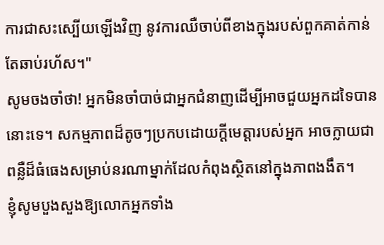ការជាសះស្បើយឡើងវិញ នូវការឈឺចាប់ពីខាងក្នុងរបស់ពួកគាត់កាន់តែឆាប់រហ័ស។"
សូមចងចាំថា! អ្នកមិនចាំបាច់ជាអ្នកជំនាញដើម្បីអាចជួយអ្នកដទៃបាននោះទេ។ សកម្មភាពដ៏តូចៗប្រកបដោយក្តីមេត្តារបស់អ្នក អាចក្លាយជាពន្លឺដ៏ធំធេងសម្រាប់នរណាម្នាក់ដែលកំពុងស្ថិតនៅក្នុងភាពងងឹត។
ខ្ញុំសូមបួងសួងឱ្យលោកអ្នកទាំង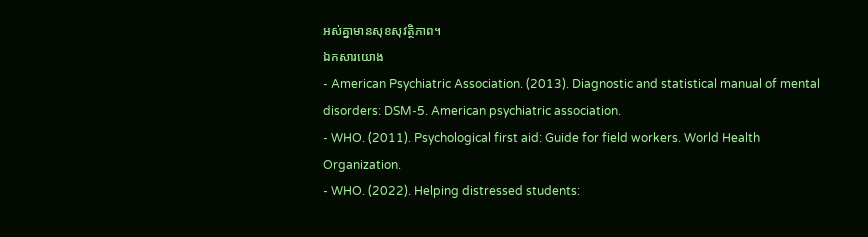អស់គ្នាមានសុខសុវត្ថិភាព។
ឯកសារយោង
- American Psychiatric Association. (2013). Diagnostic and statistical manual of mental disorders: DSM-5. American psychiatric association.
- WHO. (2011). Psychological first aid: Guide for field workers. World Health Organization.
- WHO. (2022). Helping distressed students: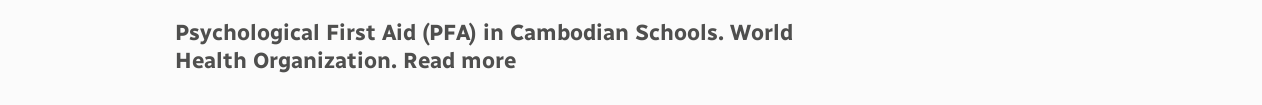Psychological First Aid (PFA) in Cambodian Schools. World Health Organization. Read more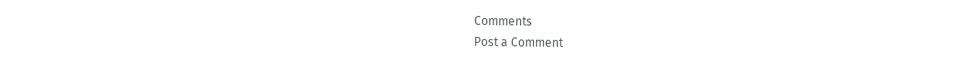Comments
Post a Comment